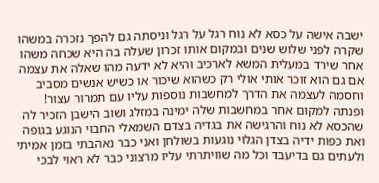ישבה אישה על כסא לא נוח רגל על רגל וניסתה גם להפך נזכרה במשהו שקרה לפני שלוש שנים ובמקום אותו זכרון שעלה בה היא שכחה משהו אחר שירד במעלית המשא לארכיב והיא לא ידעה מהו שאלה את עצמה אם גם הוא זוכר אותי אולי רק כשהוא שיכור או כשיש אנשים מסביב וחסמה לעצמה את הדרך למחשבות נוספות עליו עם תמרור עצור! ופנתה למקום אחר במחשבות שלה ימינה במזלג ושוב הישבן הזכיר לה שהכסא לא נוח והרגישה את בגדיה בצדם השמאלי החבוי הנוגע בגופה ואת כפות ידיה בצדן הגלוי נוגעות בשולחן ואני כבר נאהבתי בזמן אמיתי ולעתים גם בדיעבד וכל מה שוויתרתי עליו מרצוני כבר לא ראוי לבכי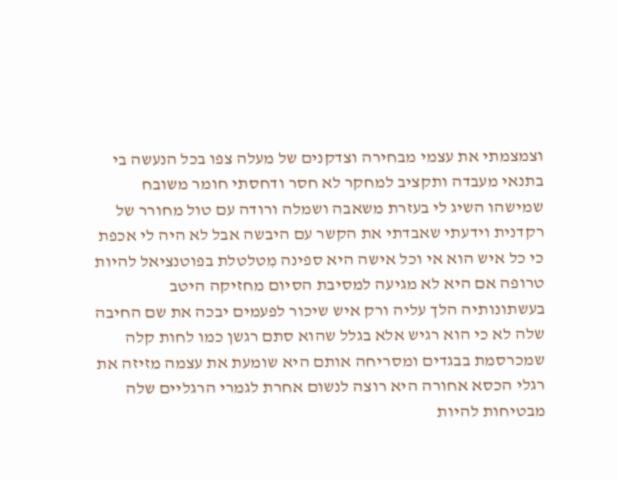וצמצמתי את עצמי מבחירה וצדקנים של מעלה צפו בכל הנעשה בי בתנאי מעבדה ותקציב למחקר לא חסר ודחסתי חומר משובח שמישהו השיג לי בעזרת משאבה ושמלה ורודה עם טול מחורר של רקדנית וידעתי שאבדתי את הקשר עם היבשה אבל לא היה לי אכפת כי כל איש הוא אי וכל אישה היא ספינה מִטלטלת בפוטנציאל להיות טרופה אם היא לא מגיעה למסיבת הסיום מחזיקה היטב בעשתונותיה הלך עליה ורק איש שיכור לפעמים יבכה את שם החיבה שלה לא כי הוא רגיש אלא בגלל שהוא סתם רגשן כמו לחות קלה שמכרסמת בבגדים ומסריחה אותם היא שומעת את עצמה מזיזה את רגלי הכסא אחורה היא רוצה לנשום אחרת לגמרי הרגליים שלה מבטיחות להיות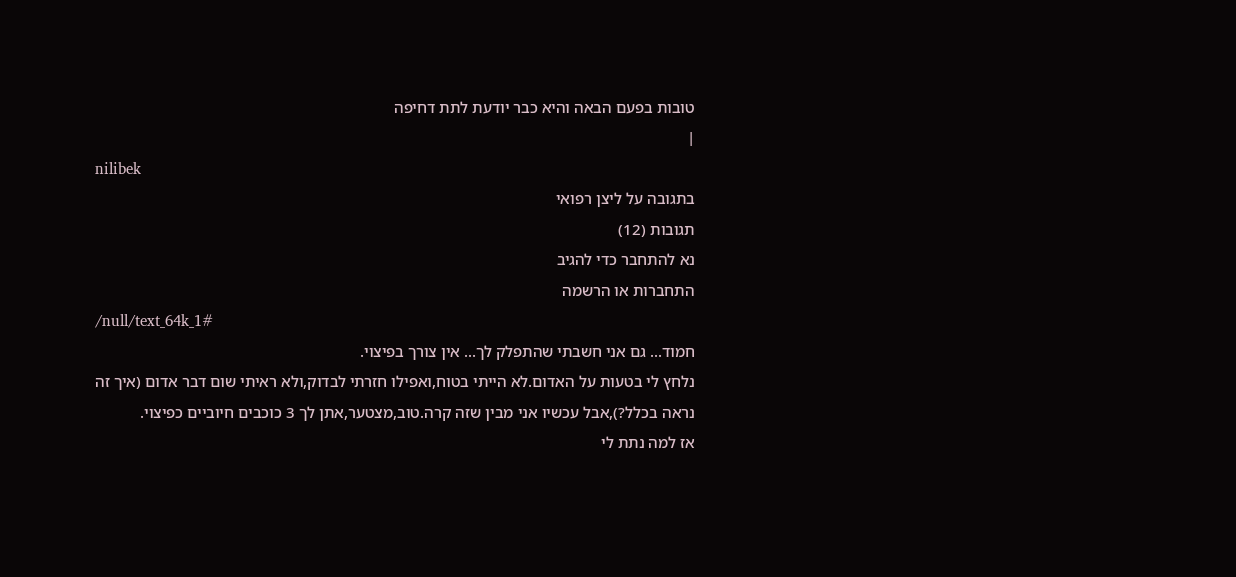טובות בפעם הבאה והיא כבר יודעת לתת דחיפה
|
nilibek
בתגובה על ליצן רפואי
תגובות (12)
נא להתחבר כדי להגיב
התחברות או הרשמה
/null/text_64k_1#
חמוד... גם אני חשבתי שהתפלק לך... אין צורך בפיצוי.
נלחץ לי בטעות על האדום.לא הייתי בטוח,ואפילו חזרתי לבדוק,ולא ראיתי שום דבר אדום (איך זה נראה בכלל?),אבל עכשיו אני מבין שזה קרה.טוב,מצטער,אתן לך 3 כוכבים חיוביים כפיצוי.
אז למה נתת לי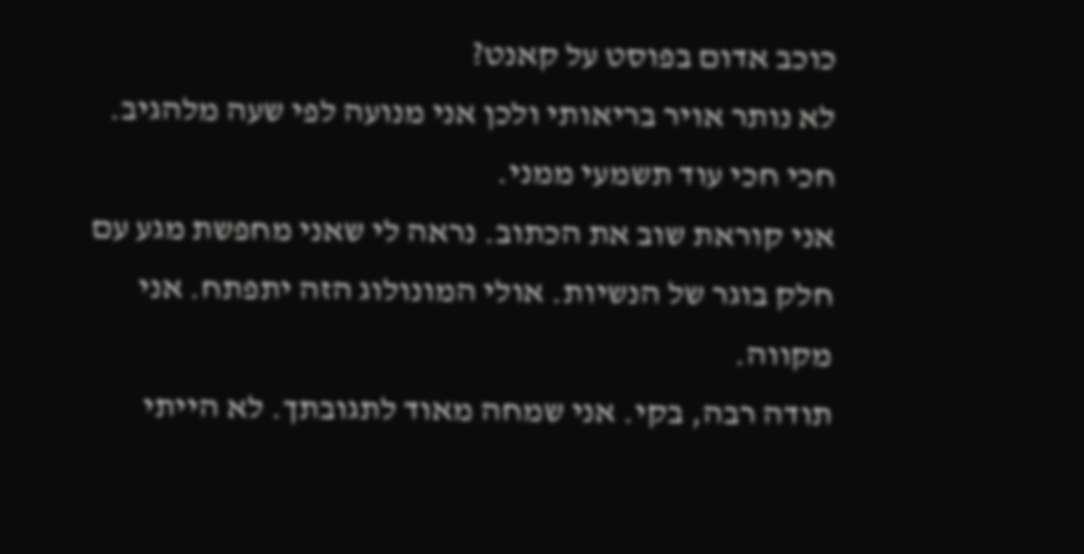כוכב אדום בפוסט על קאנט?
לא נותר אויר בריאותי ולכן אני מנועה לפי שעה מלהגיב.
חכי חכי עוד תשמעי ממני.
אני קוראת שוב את הכתוב. נראה לי שאני מחפשת מגע עם חלק בוגר של הנשיות. אולי המונולוג הזה יתפתח. אני מקווה.
תודה רבה, בקי. אני שמחה מאוד לתגובתך. לא הייתי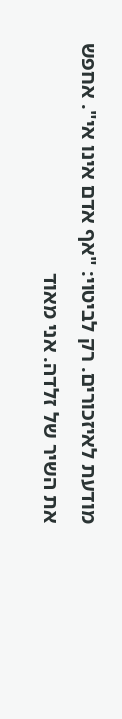מודעת לאיזכורים. רק לביטוי: "אף אדם אינו אי". אחפש את השיר של זלדה. אני מאוד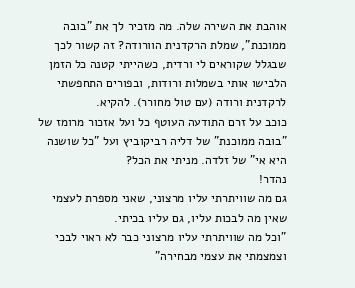אוהבת את השירה שלה. מה מזכיר לך את "בובה ממוכנת", שמלת הרקדנית הוורודה? זה קשור לכך שבגלל שקוראים לי ורדית, כשהייתי קטנה כל הזמן הלבישו אותי בשמלות ורודות, ובפורים התחפשתי לרקדנית ורודה (עם טול מחורר). להקיא.
כוכב על זרם התודעה העוטף כל ועל אזכור מרומז של "בובה ממוכנת" של דליה רביקוביץ ועל "כל שושנה היא אי" של זלדה. מניתי את הכל?
נהדר!
גם מה שוויתרתי עליו מרצוני, שאני מספרת לעצמי שאין מה לבכות עליו, גם עליו בכיתי.
"וכל מה שוויתרתי עליו מרצוני כבר לא ראוי לבכי וצמצמתי את עצמי מבחירה"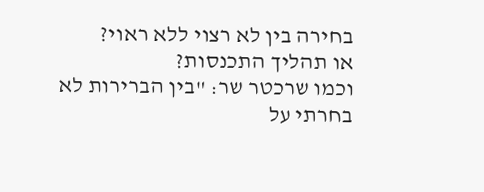בחירה בין לא רצוי ללא ראוי?
או תהליך התכנסות?
וכמו שרכטר שר: "בין הברירות לא בחרתי על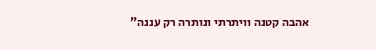אהבה קטנה וויתרתי ונותרה רק עננה"